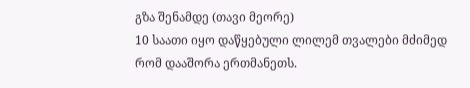გზა შენამდე (თავი მეორე)
10 საათი იყო დაწყებული ლილემ თვალები მძიმედ რომ დააშორა ერთმანეთს.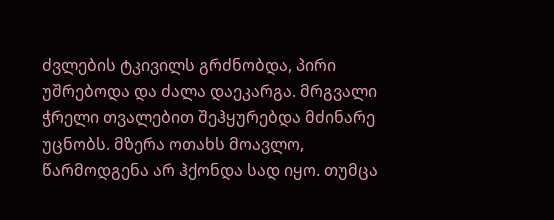ძვლების ტკივილს გრძნობდა, პირი უშრებოდა და ძალა დაეკარგა. მრგვალი ჭრელი თვალებით შეჰყურებდა მძინარე უცნობს. მზერა ოთახს მოავლო, წარმოდგენა არ ჰქონდა სად იყო. თუმცა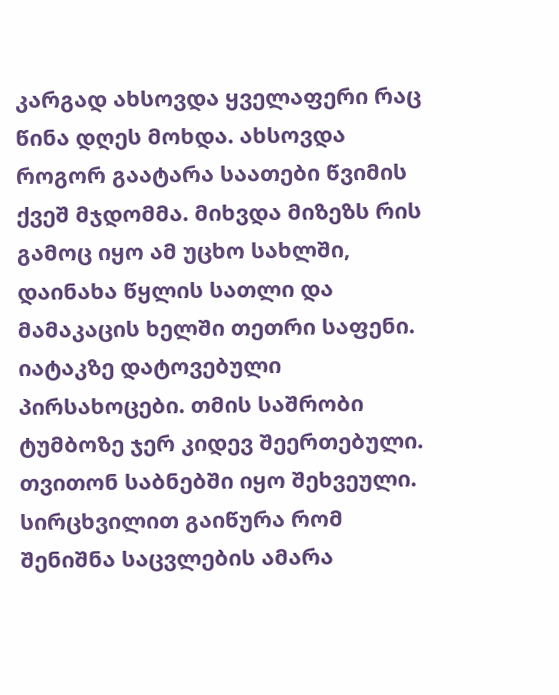კარგად ახსოვდა ყველაფერი რაც წინა დღეს მოხდა. ახსოვდა როგორ გაატარა საათები წვიმის ქვეშ მჯდომმა. მიხვდა მიზეზს რის გამოც იყო ამ უცხო სახლში, დაინახა წყლის სათლი და მამაკაცის ხელში თეთრი საფენი. იატაკზე დატოვებული პირსახოცები. თმის საშრობი ტუმბოზე ჯერ კიდევ შეერთებული. თვითონ საბნებში იყო შეხვეული. სირცხვილით გაიწურა რომ შენიშნა საცვლების ამარა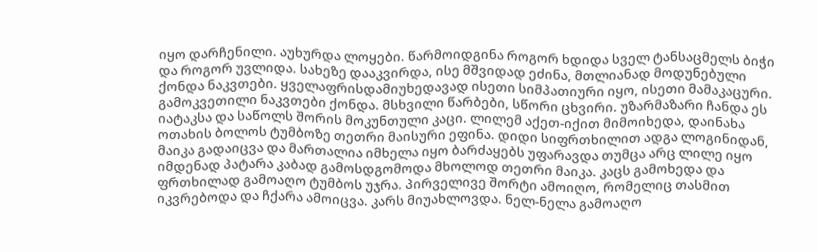იყო დარჩენილი. აუხურდა ლოყები. წარმოიდგინა როგორ ხდიდა სველ ტანსაცმელს ბიჭი და როგორ უვლიდა. სახეზე დააკვირდა, ისე მშვიდად ეძინა, მთლიანად მოდუნებული ქონდა ნაკვთები. ყველაფრისდამიუხედავად ისეთი სიმპათიური იყო, ისეთი მამაკაცური. გამოკვეთილი ნაკვთები ქონდა. მსხვილი წარბები, სწორი ცხვირი. უზარმაზარი ჩანდა ეს იატაკსა და საწოლს შორის მოკუნთული კაცი. ლილემ აქეთ-იქით მიმოიხედა, დაინახა ოთახის ბოლოს ტუმბოზე თეთრი მაისური ეფინა. დიდი სიფრთხილით ადგა ლოგინიდან, მაიკა გადაიცვა და მართალია იმხელა იყო ბარძაყებს უფარავდა თუმცა არც ლილე იყო იმდენად პატარა კაბად გამოსდგომოდა მხოლოდ თეთრი მაიკა. კაცს გამოხედა და ფრთხილად გამოაღო ტუმბოს უჯრა. პირველივე შორტი ამოიღო, რომელიც თასმით იკვრებოდა და ჩქარა ამოიცვა. კარს მიუახლოვდა. ნელ-ნელა გამოაღო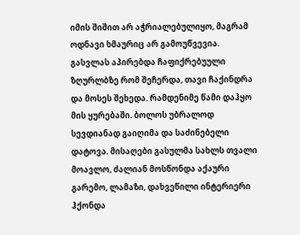იმის შიშით არ აჭრიალებულიყო, მაგრამ ოდნავი ხმაურიც არ გამოუწვევია. გასვლას აპირებდა ჩაფიქრებუული ზღურლბზე რომ შეჩერდა, თავი ჩაქინდრა და მოსეს შეხედა. რამდენიმე წამი დაჰყო მის ყურებაში. ბოლოს უბრალოდ სევდიანად გაიღიმა და საძინებელი დატოვა. მისაღები გასულმა სახლს თვალი მოავლო, ძალიან მოსწონდა აქაური გარემო, ლამაზი, დახვეწილი ინტერიერი ჰქონდა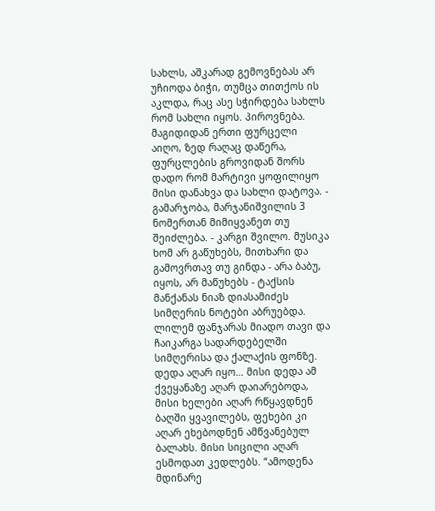სახლს, აშკარად გემოვნებას არ უჩიოდა ბიჭი, თუმცა თითქოს ის აკლდა, რაც ასე სჭირდება სახლს რომ სახლი იყოს. პიროვნება. მაგიდიდან ერთი ფურცელი აიღო, ზედ რაღაც დაწერა, ფურცლების გროვიდან შორს დადო რომ მარტივი ყოფილიყო მისი დანახვა და სახლი დატოვა. - გამარჯობა, მარჯანიშვილის 3 ნომერთან მიმიყვანეთ თუ შეიძლება. - კარგი შვილო. მუსიკა ხომ არ გაწუხებს, მითხარი და გამოვრთავ თუ გინდა - არა ბაბუ, იყოს, არ მაწუხებს - ტაქსის მანქანას ნიაზ დიასამიძეს სიმღერის ნოტები აბრუებდა. ლილემ ფანჯარას მიადო თავი და ჩაიკარგა სადარდებელში სიმღერისა და ქალაქის ფონზე. დედა აღარ იყო… მისი დედა ამ ქვეყანაზე აღარ დაიარებოდა, მისი ხელები აღარ რწყავდნენ ბაღში ყვავილებს, ფეხები კი აღარ ეხებოდნენ ამწვანებულ ბალახს. მისი სიცილი აღარ ესმოდათ კედლებს. “ამოდენა მდინარე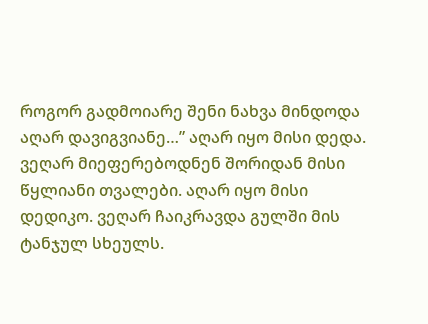როგორ გადმოიარე შენი ნახვა მინდოდა აღარ დავიგვიანე…” აღარ იყო მისი დედა. ვეღარ მიეფერებოდნენ შორიდან მისი წყლიანი თვალები. აღარ იყო მისი დედიკო. ვეღარ ჩაიკრავდა გულში მის ტანჯულ სხეულს.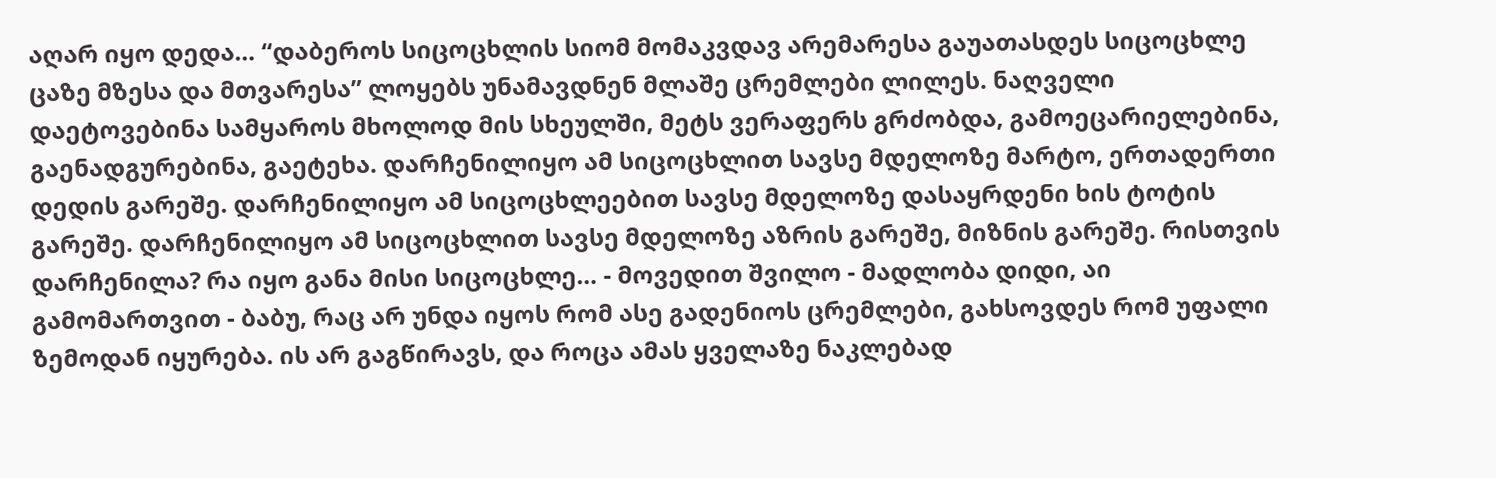აღარ იყო დედა… “დაბეროს სიცოცხლის სიომ მომაკვდავ არემარესა გაუათასდეს სიცოცხლე ცაზე მზესა და მთვარესა” ლოყებს უნამავდნენ მლაშე ცრემლები ლილეს. ნაღველი დაეტოვებინა სამყაროს მხოლოდ მის სხეულში, მეტს ვერაფერს გრძობდა, გამოეცარიელებინა, გაენადგურებინა, გაეტეხა. დარჩენილიყო ამ სიცოცხლით სავსე მდელოზე მარტო, ერთადერთი დედის გარეშე. დარჩენილიყო ამ სიცოცხლეებით სავსე მდელოზე დასაყრდენი ხის ტოტის გარეშე. დარჩენილიყო ამ სიცოცხლით სავსე მდელოზე აზრის გარეშე, მიზნის გარეშე. რისთვის დარჩენილა? რა იყო განა მისი სიცოცხლე… - მოვედით შვილო - მადლობა დიდი, აი გამომართვით - ბაბუ, რაც არ უნდა იყოს რომ ასე გადენიოს ცრემლები, გახსოვდეს რომ უფალი ზემოდან იყურება. ის არ გაგწირავს, და როცა ამას ყველაზე ნაკლებად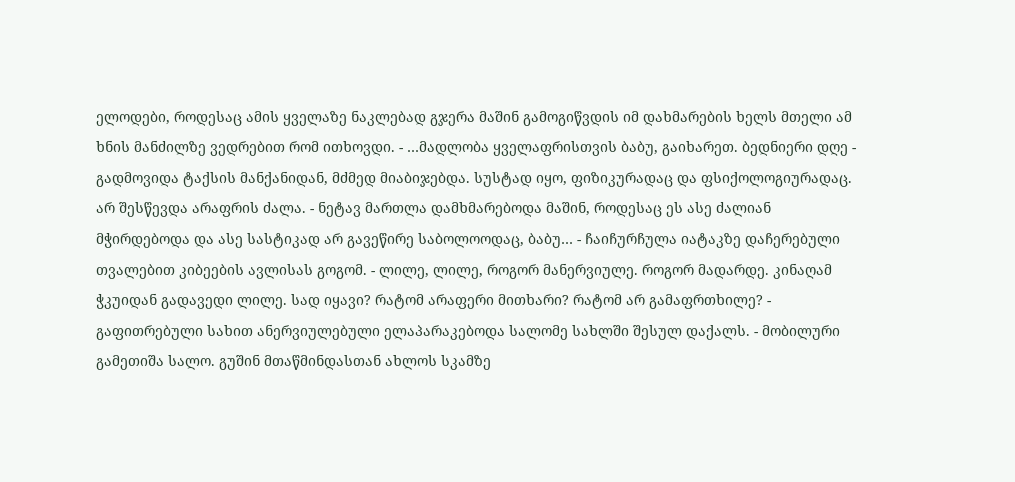ელოდები, როდესაც ამის ყველაზე ნაკლებად გჯერა მაშინ გამოგიწვდის იმ დახმარების ხელს მთელი ამ ხნის მანძილზე ვედრებით რომ ითხოვდი. - …მადლობა ყველაფრისთვის ბაბუ, გაიხარეთ. ბედნიერი დღე - გადმოვიდა ტაქსის მანქანიდან, მძმედ მიაბიჯებდა. სუსტად იყო, ფიზიკურადაც და ფსიქოლოგიურადაც. არ შესწევდა არაფრის ძალა. - ნეტავ მართლა დამხმარებოდა მაშინ, როდესაც ეს ასე ძალიან მჭირდებოდა და ასე სასტიკად არ გავეწირე საბოლოოდაც, ბაბუ… - ჩაიჩურჩულა იატაკზე დაჩერებული თვალებით კიბეების ავლისას გოგომ. - ლილე, ლილე, როგორ მანერვიულე. როგორ მადარდე. კინაღამ ჭკუიდან გადავედი ლილე. სად იყავი? რატომ არაფერი მითხარი? რატომ არ გამაფრთხილე? - გაფითრებული სახით ანერვიულებული ელაპარაკებოდა სალომე სახლში შესულ დაქალს. - მობილური გამეთიშა სალო. გუშინ მთაწმინდასთან ახლოს სკამზე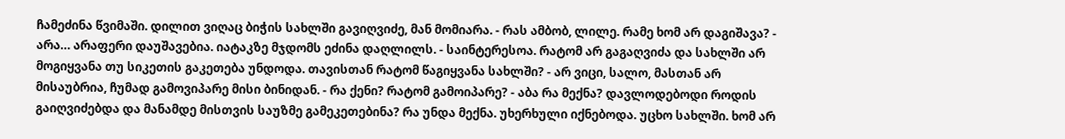ჩამეძინა წვიმაში. დილით ვიღაც ბიჭის სახლში გავიღვიძე, მან მომიარა. - რას ამბობ, ლილე. რამე ხომ არ დაგიშავა? - არა… არაფერი დაუშავებია. იატაკზე მჯდომს ეძინა დაღლილს. - საინტერესოა. რატომ არ გაგაღვიძა და სახლში არ მოგიყვანა თუ სიკეთის გაკეთება უნდოდა. თავისთან რატომ წაგიყვანა სახლში? - არ ვიცი, სალო, მასთან არ მისაუბრია, ჩუმად გამოვიპარე მისი ბინიდან. - რა ქენი? რატომ გამოიპარე? - აბა რა მექნა? დავლოდებოდი როდის გაიღვიძებდა და მანამდე მისთვის საუზმე გამეკეთებინა? რა უნდა მექნა. უხერხული იქნებოდა. უცხო სახლში. ხომ არ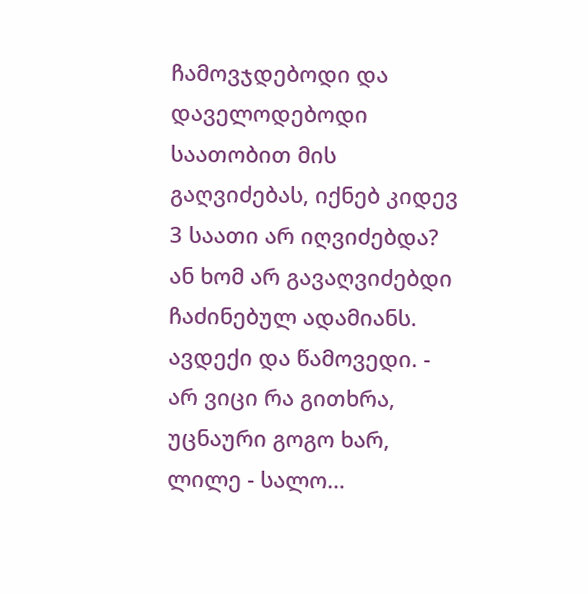ჩამოვჯდებოდი და დაველოდებოდი საათობით მის გაღვიძებას, იქნებ კიდევ 3 საათი არ იღვიძებდა? ან ხომ არ გავაღვიძებდი ჩაძინებულ ადამიანს. ავდექი და წამოვედი. - არ ვიცი რა გითხრა, უცნაური გოგო ხარ, ლილე - სალო…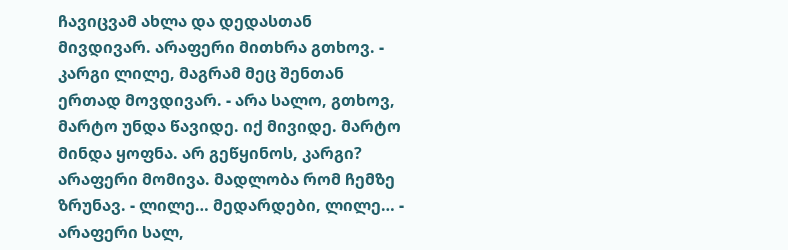ჩავიცვამ ახლა და დედასთან მივდივარ. არაფერი მითხრა გთხოვ. - კარგი ლილე, მაგრამ მეც შენთან ერთად მოვდივარ. - არა სალო, გთხოვ, მარტო უნდა წავიდე. იქ მივიდე. მარტო მინდა ყოფნა. არ გეწყინოს, კარგი? არაფერი მომივა. მადლობა რომ ჩემზე ზრუნავ. - ლილე… მედარდები, ლილე… - არაფერი სალ,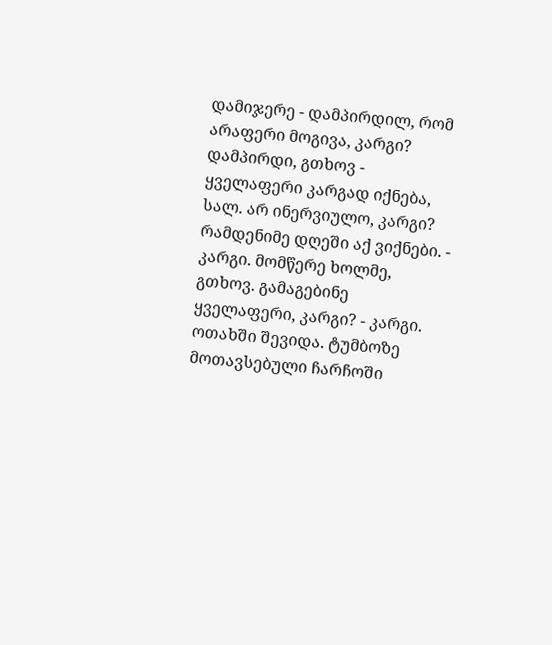დამიჯერე - დამპირდილ, რომ არაფერი მოგივა, კარგი? დამპირდი, გთხოვ - ყველაფერი კარგად იქნება, სალ. არ ინერვიულო, კარგი? რამდენიმე დღეში აქ ვიქნები. - კარგი. მომწერე ხოლმე, გთხოვ. გამაგებინე ყველაფერი, კარგი? - კარგი. ოთახში შევიდა. ტუმბოზე მოთავსებული ჩარჩოში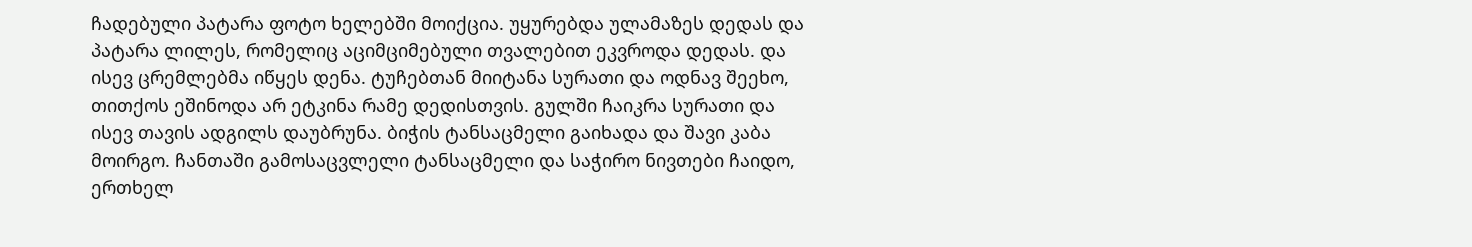ჩადებული პატარა ფოტო ხელებში მოიქცია. უყურებდა ულამაზეს დედას და პატარა ლილეს, რომელიც აციმციმებული თვალებით ეკვროდა დედას. და ისევ ცრემლებმა იწყეს დენა. ტუჩებთან მიიტანა სურათი და ოდნავ შეეხო, თითქოს ეშინოდა არ ეტკინა რამე დედისთვის. გულში ჩაიკრა სურათი და ისევ თავის ადგილს დაუბრუნა. ბიჭის ტანსაცმელი გაიხადა და შავი კაბა მოირგო. ჩანთაში გამოსაცვლელი ტანსაცმელი და საჭირო ნივთები ჩაიდო, ერთხელ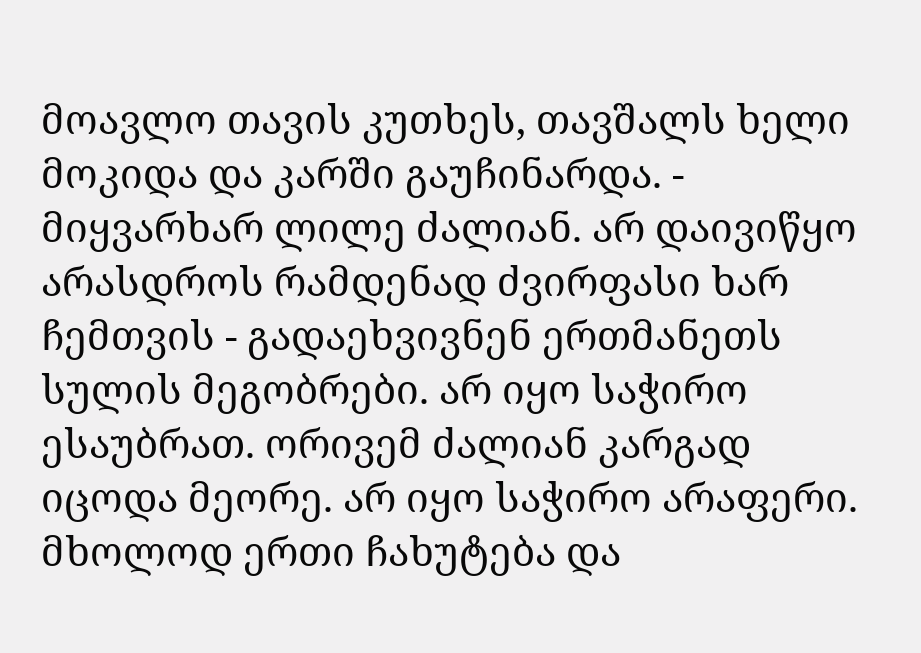მოავლო თავის კუთხეს, თავშალს ხელი მოკიდა და კარში გაუჩინარდა. - მიყვარხარ ლილე ძალიან. არ დაივიწყო არასდროს რამდენად ძვირფასი ხარ ჩემთვის - გადაეხვივნენ ერთმანეთს სულის მეგობრები. არ იყო საჭირო ესაუბრათ. ორივემ ძალიან კარგად იცოდა მეორე. არ იყო საჭირო არაფერი. მხოლოდ ერთი ჩახუტება და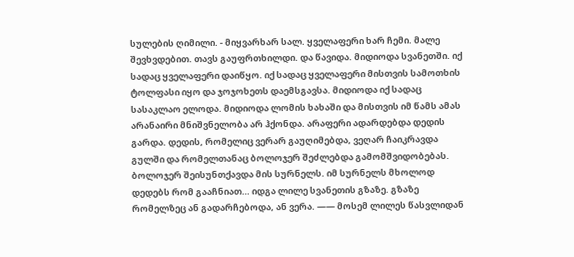სულების ღიმილი. - მიყვარხარ სალ. ყველაფერი ხარ ჩემი. მალე შევხვდებით. თავს გაუფრთხილდი. და წავიდა. მიდიოდა სვანეთში. იქ სადაც ყველაფერი დაიწყო. იქ სადაც ყველაფერი მისთვის სამოთხის ტოლფასი იყო და ჯოჯოხეთს დაემსგავსა. მიდიოდა იქ სადაც სასაკლაო ელოდა. მიდიოდა ლომის ხახაში და მისთვის იმ წამს ამას არანაირი მნიშვნელობა არ ჰქონდა. არაფერი ადარდებდა დედის გარდა. დედის, რომელიც ვერარ გაუღიმებდა, ვეღარ ჩაიკრავდა გულში და რომელთანაც ბოლოჯერ შეძლებდა გამომშვიდობებას. ბოლოჯერ შეისუნთქავდა მის სურნელს. იმ სურნელს მხოლოდ დედებს რომ გააჩნიათ… იდგა ლილე სვანეთის გზაზე. გზაზე რომელზეც ან გადარჩებოდა, ან ვერა. —— მოსემ ლილეს წასვლიდან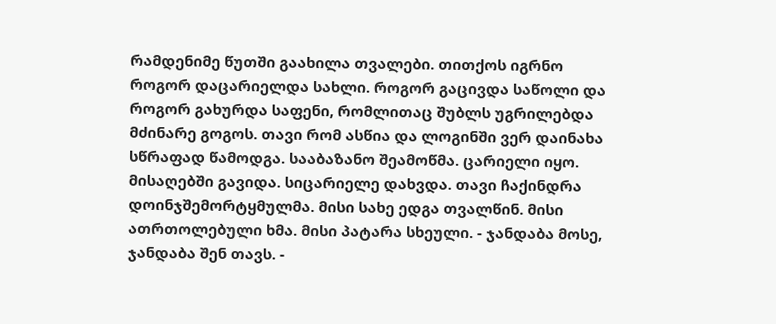რამდენიმე წუთში გაახილა თვალები. თითქოს იგრნო როგორ დაცარიელდა სახლი. როგორ გაცივდა საწოლი და როგორ გახურდა საფენი, რომლითაც შუბლს უგრილებდა მძინარე გოგოს. თავი რომ ასწია და ლოგინში ვერ დაინახა სწრაფად წამოდგა. სააბაზანო შეამოწმა. ცარიელი იყო. მისაღებში გავიდა. სიცარიელე დახვდა. თავი ჩაქინდრა დოინჯშემორტყმულმა. მისი სახე ედგა თვალწინ. მისი ათრთოლებული ხმა. მისი პატარა სხეული. - ჯანდაბა მოსე, ჯანდაბა შენ თავს. -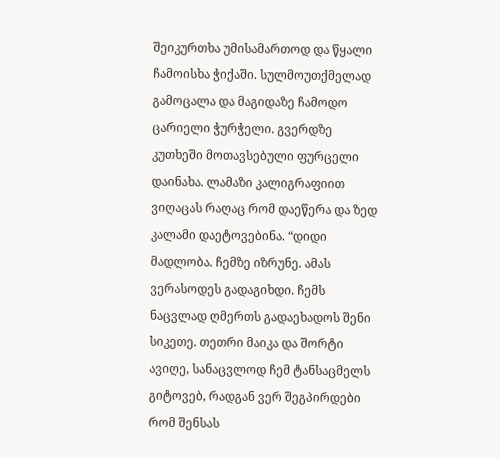შეიკურთხა უმისამართოდ და წყალი ჩამოისხა ჭიქაში. სულმოუთქმელად გამოცალა და მაგიდაზე ჩამოდო ცარიელი ჭურჭელი. გვერდზე კუთხეში მოთავსებული ფურცელი დაინახა. ლამაზი კალიგრაფიით ვიღაცას რაღაც რომ დაეწერა და ზედ კალამი დაეტოვებინა. “დიდი მადლობა. ჩემზე იზრუნე. ამას ვერასოდეს გადაგიხდი. ჩემს ნაცვლად ღმერთს გადაეხადოს შენი სიკეთე. თეთრი მაიკა და შორტი ავიღე, სანაცვლოდ ჩემ ტანსაცმელს გიტოვებ, რადგან ვერ შეგპირდები რომ შენსას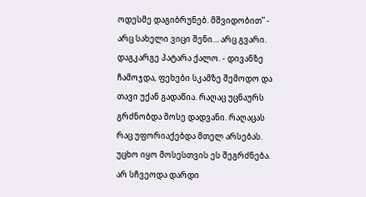ოდესმე დაგიბრუნებ. მშვიდობით” - არც სახელი ვიცი შენი… არც გვარი. დაგკარგე პატარა ქალო. - დივანზე ჩამოჯდა, ფეხები სკამზე შემოდო და თავი უქან გადაწია. რაღაც უცნაურს გრძნობდა მოსე დადვანი. რაღაცას რაც უფორიაქებდა მთელ არსებას. უცხო იყო მოსესთვის ეს შეგრძნება. არ სჩვეოდა დარდი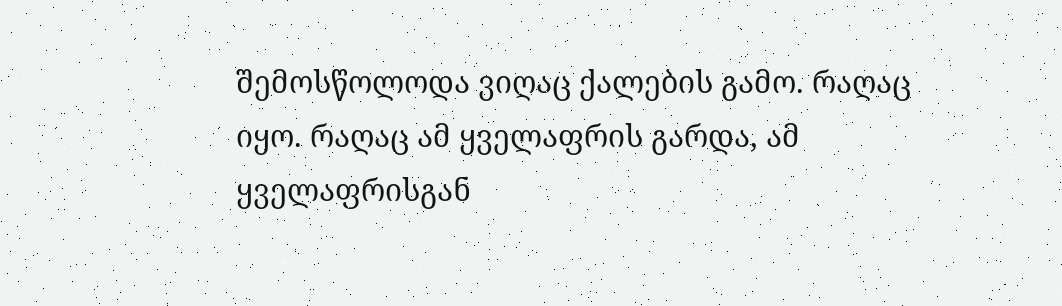შემოსწოლოდა ვიღაც ქალების გამო. რაღაც იყო. რაღაც ამ ყველაფრის გარდა, ამ ყველაფრისგან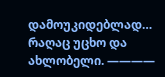დამოუკიდებლად… რაღაც უცხო და ახლობელი. ————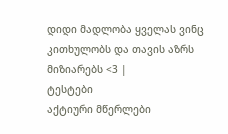დიდი მადლობა ყველას ვინც კითხულობს და თავის აზრს მიზიარებს <3 |
ტესტები
აქტიური მწერლები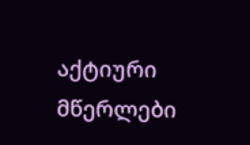აქტიური მწერლები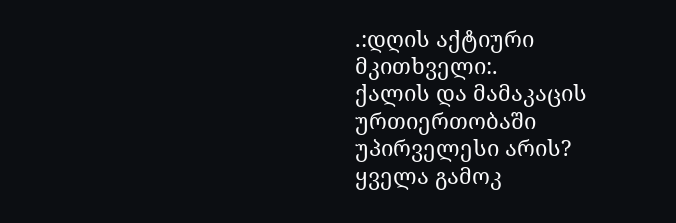.:დღის აქტიური მკითხველი:.
ქალის და მამაკაცის ურთიერთობაში უპირველესი არის?
ყველა გამოკ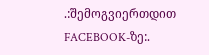.:შემოგვიერთდით FACEBOOK-ზე:.